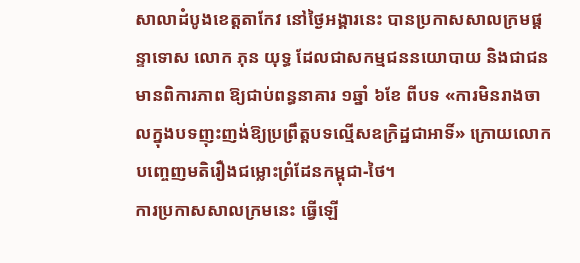សាលាដំបូងខេត្តតាកែវ នៅថ្ងៃអង្គារនេះ បានប្រកាសសាលក្រមផ្ដន្ទាទោស លោក ភុន យុទ្ធ ដែលជាសកម្មជននយោបាយ និងជាជនមានពិការភាព ឱ្យជាប់ពន្ធនាគារ ១ឆ្នាំ ៦ខែ ពីបទ «ការមិនរាងចាលក្នុងបទញុះញង់ឱ្យប្រព្រឹត្តបទល្មើសឧក្រិដ្ឋជាអាទិ៍» ក្រោយលោកបញ្ចេញមតិរឿងជម្លោះព្រំដែនកម្ពុជា-ថៃ។
ការប្រកាសសាលក្រមនេះ ធ្វើឡើ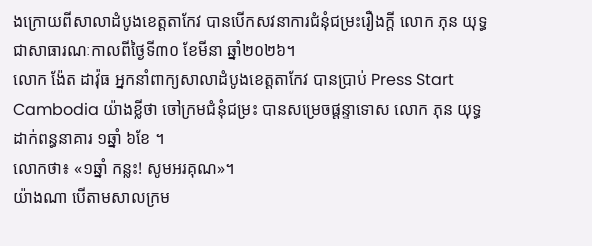ងក្រោយពីសាលាដំបូងខេត្តតាកែវ បានបើកសវនាការជំនុំជម្រះរឿងក្ដី លោក ភុន យុទ្ធ ជាសាធារណៈកាលពីថ្ងៃទី៣០ ខែមីនា ឆ្នាំ២០២៦។
លោក ង៉ែត ដាវ៉ុធ អ្នកនាំពាក្យសាលាដំបូងខេត្តតាកែវ បានប្រាប់ Press Start Cambodia យ៉ាងខ្លីថា ចៅក្រមជំនុំជម្រះ បានសម្រេចផ្តន្ទាទោស លោក ភុន យុទ្ធ ដាក់ពន្ធនាគារ ១ឆ្នាំ ៦ខែ ។
លោកថា៖ «១ឆ្នាំ កន្លះ! សូមអរគុណ»។
យ៉ាងណា បើតាមសាលក្រម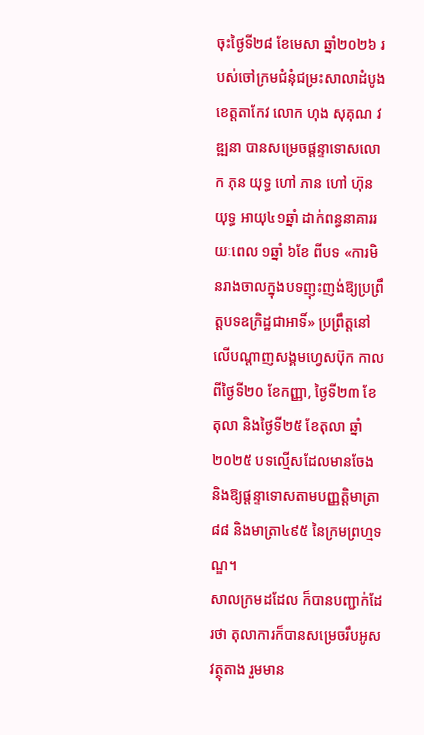ចុះថ្ងៃទី២៨ ខែមេសា ឆ្នាំ២០២៦ របស់ចៅក្រមជំនុំជម្រះសាលាដំបូងខេត្តតាកែវ លោក ហុង សុគុណ វឌ្ឍនា បានសម្រេចផ្តន្ទាទោសលោក ភុន យុទ្ធ ហៅ ភាន ហៅ ហ៊ុន យុទ្ធ អាយុ៤១ឆ្នាំ ដាក់ពន្ធនាគាររយៈពេល ១ឆ្នាំ ៦ខែ ពីបទ «ការមិនរាងចាលក្នុងបទញុះញង់ឱ្យប្រព្រឹត្តបទឧក្រិដ្ឋជាអាទិ៍» ប្រព្រឹត្តនៅលើបណ្ដាញសង្គមហ្វេសប៊ុក កាលពីថ្ងៃទី២០ ខែកញ្ញា, ថ្ងៃទី២៣ ខែតុលា និងថ្ងៃទី២៥ ខែតុលា ឆ្នាំ២០២៥ បទល្មើសដែលមានចែង និងឱ្យផ្ដន្ទាទោសតាមបញ្ញត្តិមាត្រា ៨៨ និងមាត្រា៤៩៥ នៃក្រមព្រហ្មទណ្ឌ។
សាលក្រមដដែល ក៏បានបញ្ជាក់ដែរថា តុលាការក៏បានសម្រេចរឹបអូសវត្ថុតាង រួមមាន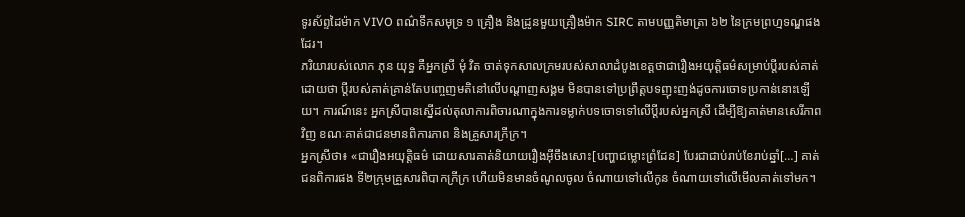ទូរស័ព្ទដៃម៉ាក VIVO ពណ៌ទឹកសមុទ្រ ១ គ្រឿង និងដ្រូនមួយគ្រឿងម៉ាក SIRC តាមបញ្ញតិមាត្រា ៦២ នៃក្រមព្រហ្មទណ្ឌផងដែរ។
ភរិយារបស់លោក ភុន យុទ្ធ គឺអ្នកស្រី មុំ វិត ចាត់ទុកសាលក្រមរបស់សាលាដំបូងខេត្តថាជារឿងអយុត្តិធម៌សម្រាប់ប្តីរបស់គាត់ ដោយថា ប្តីរបស់គាត់គ្រាន់តែបញ្ចេញមតិនៅលើបណ្តាញសង្គម មិនបានទៅប្រព្រឹត្តបទញុះញង់ដូចការចោទប្រកាន់នោះឡើយ។ ការណ៍នេះ អ្នកស្រីបានស្នើដល់តុលាការពិចារណាក្នុងការទម្លាក់បទចោទទៅលើប្តីរបស់អ្នកស្រី ដើម្បីឱ្យគាត់មានសេរីភាពវិញ ខណៈគាត់ជាជនមានពិការភាព និងគ្រួសារក្រីក្រ។
អ្នកស្រីថា៖ «ជារឿងអយុត្តិធម៌ ដោយសារគាត់និយាយរឿងអ៊ីចឹងសោះ[បញ្ហាជម្លោះព្រំដែន] បែរជាជាប់រាប់ខែរាប់ឆ្នាំ[…] គាត់ជនពិការផង ទី២ក្រុមគ្រួសារពិបាកក្រីក្រ ហើយមិនមានចំណូលចូល ចំណាយទៅលើកូន ចំណាយទៅលើមើលគាត់ទៅមក។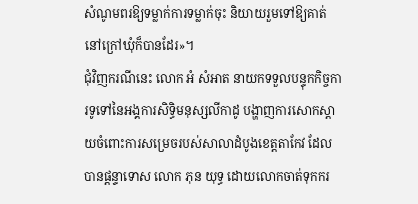សំណូមពរឱ្យទម្លាក់ការទម្លាក់ចុះ និយាយរួមទៅឱ្យគាត់នៅក្រៅឃុំក៏បានដែរ»។
ជុំវិញករណីនេះ លោក អំ សំអាត នាយកទទួលបន្ទុកកិច្ចការទូទៅនៃអង្គការសិទ្ធិមនុស្សលីកាដូ បង្ហាញការសោកស្ដាយចំពោះការសម្រេចរបស់សាលាដំបូងខេត្តតាកែវ ដែលបានផ្តន្ទាទោស លោក ភុន យុទ្ធ ដោយលោកចាត់ទុកករ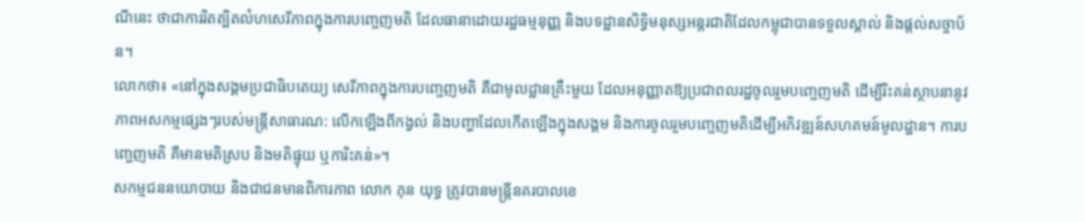ណីនេះ ថាជាការរិតត្បិតលំហសេរីភាពក្នុងការបញ្ចេញមតិ ដែលធានាដោយរដ្ឋធម្មនុញ្ញ និងបទដ្ឋានសិទ្ធិមនុស្សអន្តរជាតិដែលកម្ពុជាបានទទួលស្គាល់ និងផ្តល់សច្ចាប័ន។
លោកថា៖ «នៅក្នុងសង្គមប្រជាធិបតេយ្យ សេរីភាពក្នុងការបញ្ចេញមតិ គឺជាមូលដ្ឋានគ្រឹះមួយ ដែលអនុញ្ញាតឱ្យប្រជាពលរដ្ឋចូលរួមបញ្ចេញមតិ ដើម្បីរិះគន់ស្ថាបនានូវភាពអសកម្មផ្សេងៗរបស់មន្រ្តីសាធារណ: លើកឡើងពីកង្វល់ និងបញ្ហាដែលកើតឡើងក្នុងសង្គម និងការចូលរួមបញ្ចេញមតិដើម្បីអភិវឌ្ឍន៍សហគមន៍មូលដ្ឋាន។ ការបញ្ចេញមតិ គឺមានមតិស្រប និងមតិផ្ទុយ ឬការិះគន់»។
សកម្មជននយោបាយ និងជាជនមានពិការភាព លោក ភុន យុទ្ធ ត្រូវបានមន្រ្តីនគរបាលខេ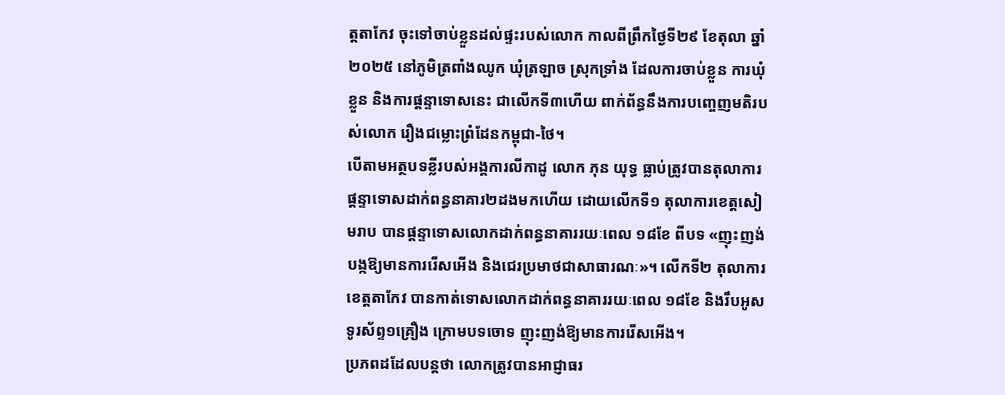ត្តតាកែវ ចុះទៅចាប់ខ្លួនដល់ផ្ទះរបស់លោក កាលពីព្រឹកថ្ងៃទី២៩ ខែតុលា ឆ្នាំ២០២៥ នៅភូមិត្រពាំងឈូក ឃុំត្រឡាច ស្រុកទ្រាំង ដែលការចាប់ខ្លួន ការឃុំខ្លួន និងការផ្តន្ទាទោសនេះ ជាលើកទី៣ហើយ ពាក់ព័ន្ធនឹងការបញ្ចេញមតិរបស់លោក រឿងជម្លោះព្រំដែនកម្ពុជា-ថៃ។
បើតាមអត្ថបទខ្លីរបស់អង្គការលីកាដូ លោក ភុន យុទ្ធ ធ្លាប់ត្រូវបានតុលាការផ្តន្ទាទោសដាក់ពន្ធនាគារ២ដងមកហើយ ដោយលើកទី១ តុលាការខេត្តសៀមរាប បានផ្តន្ទាទោសលោកដាក់ពន្ធនាគាររយៈពេល ១៨ខែ ពីបទ «ញុះញង់បង្កឱ្យមានការរើសអើង និងជេរប្រមាថជាសាធារណៈ»។ លើកទី២ តុលាការខេត្តតាកែវ បានកាត់ទោសលោកដាក់ពន្ធនាគាររយៈពេល ១៨ខែ និងរឹបអូសទូរស័ព្ទ១គ្រឿង ក្រោមបទចោទ ញុះញង់ឱ្យមានការរើសអើង។
ប្រភពដដែលបន្តថា លោកត្រូវបានអាជ្ញាធរ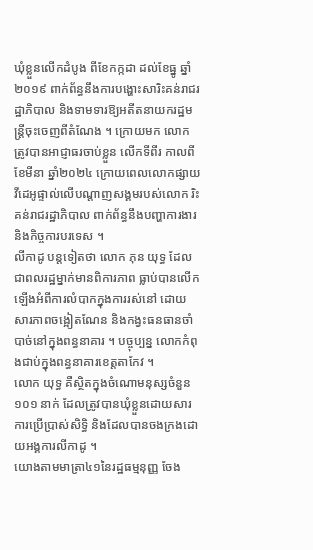ឃុំខ្លួនលើកដំបូង ពីខែកក្កដា ដល់ខែធ្នូ ឆ្នាំ២០១៩ ពាក់ព័ន្ធនឹងការបង្ហោះសារិះគន់រាជរដ្ឋាភិបាល និងទាមទារឱ្យអតីតនាយករដ្ឋមន្ត្រីចុះចេញពីតំណែង ។ ក្រោយមក លោកត្រូវបានអាជ្ញាធរចាប់ខ្លួន លើកទីពីរ កាលពីខែមីនា ឆ្នាំ២០២៤ ក្រោយពេលលោកផ្សាយវីដេអូផ្ទាល់លើបណ្តាញសង្គមរបស់លោក រិះគន់រាជរដ្ឋាភិបាល ពាក់ព័ន្ធនឹងបញ្ហាការងារ និងកិច្ចការបរទេស ។
លីកាដូ បន្តទៀតថា លោក ភុន យុទ្ធ ដែលជាពលរដ្ឋម្នាក់មានពិការភាព ធ្លាប់បានលើកឡើងអំពីការលំបាកក្នុងការរស់នៅ ដោយសារភាពចង្អៀតណែន និងកង្វះធនធានចាំបាច់នៅក្នុងពន្ធនាគារ ។ បច្ចុប្បន្ន លោកកំពុងជាប់ក្នុងពន្ធនាគារខេត្តតាកែវ ។
លោក យុទ្ធ គឺស្ថិតក្នុងចំណោមនុស្សចំនួន ១០១ នាក់ ដែលត្រូវបានឃុំខ្លួនដោយសារការប្រើប្រាស់សិទិ្ធ និងដែលបានចងក្រងដោយអង្គការលីកាដូ ។
យោងតាមមាត្រា៤១នៃរដ្ឋធម្មនុញ្ញ ចែង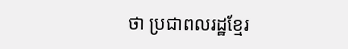ថា ប្រជាពលរដ្ឋខ្មែរ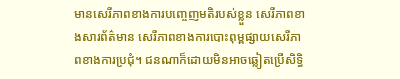មានសេរីភាពខាងការបញ្ចេញមតិរបស់ខ្លួន សេរីភាពខាងសារព័ត៌មាន សេរីភាពខាងការបោះពុម្ពផ្សាយសេរីភាពខាងការប្រជុំ។ ជនណាក៏ដោយមិនអាចឆ្លៀតប្រើសិទ្ធិ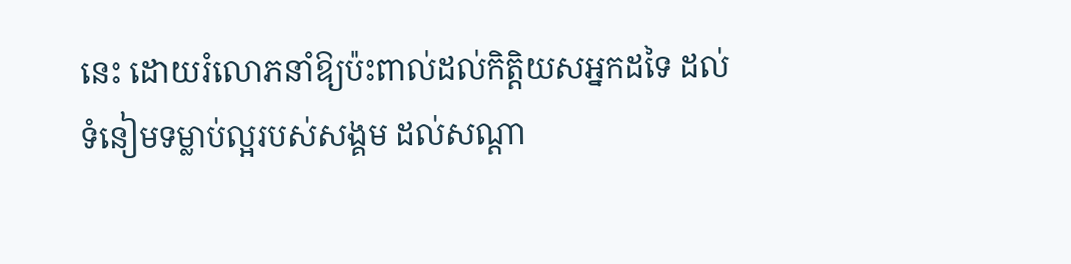នេះ ដោយរំលោភនាំឱ្យប៉ះពាល់ដល់កិត្តិយសអ្នកដទៃ ដល់ទំនៀមទម្លាប់ល្អរបស់សង្គម ដល់សណ្តា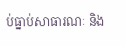ប់ធ្នាប់សាធារណៈ និង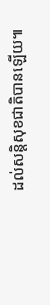ដល់សន្តិសុខជាតិបានឡើយ៕